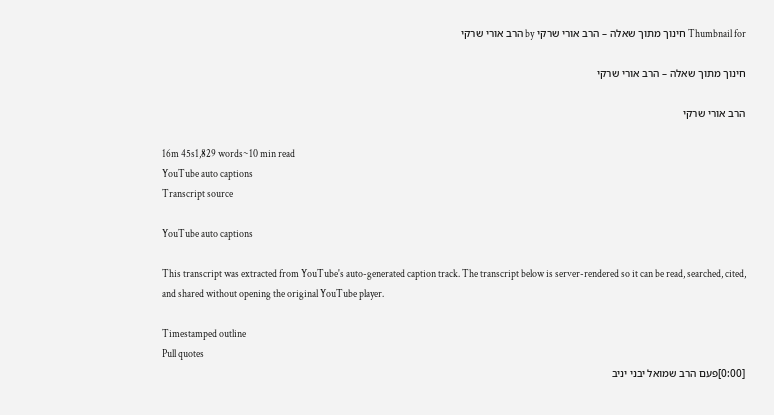Thumbnail for חינוך מתוך שאלה – הרב אורי שרקי by הרב אורי שרקי

חינוך מתוך שאלה – הרב אורי שרקי

הרב אורי שרקי

16m 45s1,829 words~10 min read
YouTube auto captions
Transcript source

YouTube auto captions

This transcript was extracted from YouTube's auto-generated caption track. The transcript below is server-rendered so it can be read, searched, cited, and shared without opening the original YouTube player.

Timestamped outline
Pull quotes
[0:00]פעם הרב שמואל יבני יניב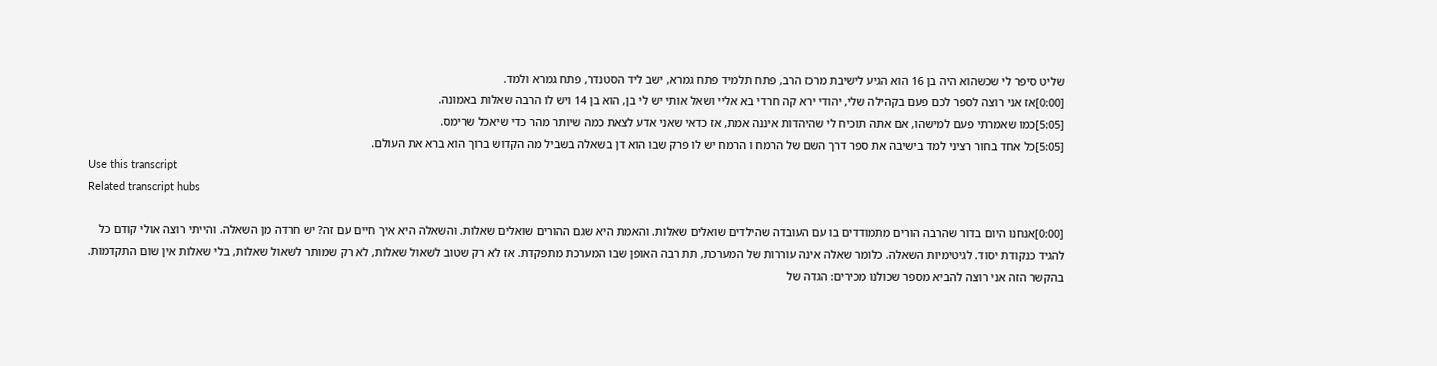שליט סיפר לי שכשהוא היה בן 16 הוא הגיע לישיבת מרכז הרב, פתח תלמיד פתח גמרא, ישב ליד הסטנדר, פתח גמרא ולמד.
[0:00]אז אני רוצה לספר לכם פעם בקהילה שלי, יהודי ירא קה חרדי בא אליי ושאל אותי יש לי בן, הוא בן 14 ויש לו הרבה שאלות באמונה.
[5:05]כמו שאמרתי פעם למישהו, אם אתה תוכיח לי שהיהדות איננה אמת, אז כדאי שאני אדע לצאת כמה שיותר מהר כדי שיאכל שרימס.
[5:05]כל אחד בחור רציני למד בישיבה את ספר דרך השם של הרמח ו הרמח יש לו פרק שבו הוא דן בשאלה בשביל מה הקדוש ברוך הוא ברא את העולם.
Use this transcript
Related transcript hubs

[0:00]אנחנו היום בדור שהרבה הורים מתמודדים בו עם העובדה שהילדים שואלים שאלות. והאמת היא שגם ההורים שואלים שאלות. והשאלה היא איך חיים עם זה? יש חרדה מן השאלה. והייתי רוצה אולי קודם כל להגיד כנקודת יסוד. לגיטימיות השאלה. כלומר שאלה אינה עוררות של המערכת, תת רבה האופן שבו המערכת מתפקדת. אז לא רק שטוב לשאול שאלות, לא רק שמותר לשאול שאלות, בלי שאלות אין שום התקדמות. בהקשר הזה אני רוצה להביא מספר שכולנו מכירים: הגדה של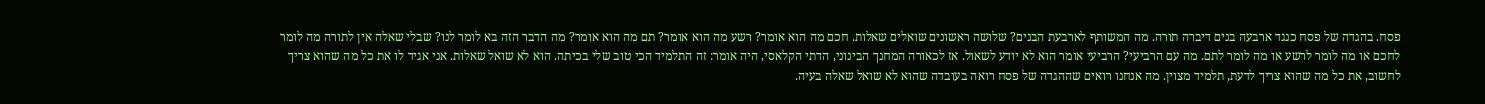פסח. בהגדה של פסח כנגד ארבעה בנים דיברה תורה. מה המשותף לארבעת הבנים? שלושה ראשונים שואלים שאלות. חכם מה הוא אומר? רשע מה הוא אומר? תם מה הוא אומר? מה הדבר הזה בא לומר לנו? שבלי שאלה אין לתורה מה לומר לחכם או מה לומר לרשע או מה לומר לתם. מה עם הרביעי? הרביעי אומר הוא לא יודע לשאול. אז לכאורה המחנך הבינוני, הדתי הקלאסי, היה אומר: זה התלמיד הכי טוב שלי בכיתה. הוא לא שואל שאלות. אני אגיד לו את כל מה שהוא צריך לחשוב, את כל מה שהוא צריך לדעת, תלמיד מצוין. מה אנחנו רואים שההגדה של פסח רואה בעובדה שהוא לא שואל שאלה בעיה.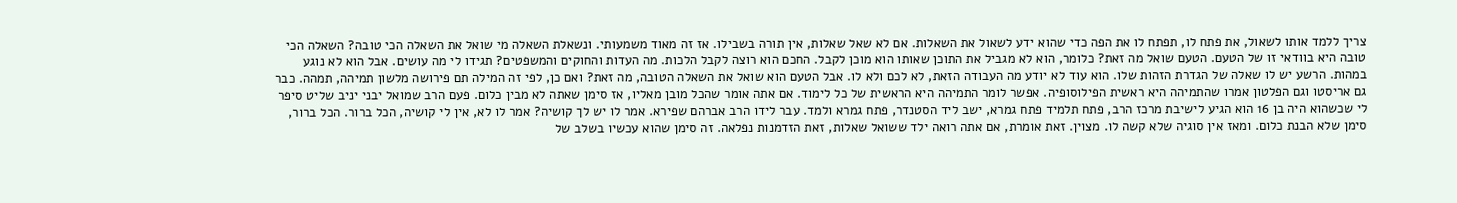צריך ללמד אותו לשאול, את פתח לו, תפתח לו את הפה כדי שהוא ידע לשאול את השאלות. אם לא שאל שאלות, אין תורה בשבילו. אז זה מאוד משמעותי. ונשאלת השאלה מי שואל את השאלה הכי טובה? השאלה הכי טובה היא בוודאי זו של הטעם. הטעם שואל מה זאת? כלומר, הוא לא מגביל את התוכן שאותו הוא מוכן לקבל. החכם הוא רוצה לקבל הלכות. מה העדות והחוקים והמשפטים? תגידו לי מה עושים. אבל הוא לא נוגע במהות. הרשע יש לו שאלה של הגדרת הזהות שלו. הוא עוד לא יודע מה העבודה הזאת, לא לכם ולא לו. אבל הטעם הוא שואל את השאלה הטובה, מה זאת? ואם כן, לפי זה המילה תם פירושה מלשון תמיהה, תמהה. כבר גם אריסטו וגם הפלטון אמרו שהתמיהה היא ראשית הפילוסופיה. אפשר לומר התמיהה היא הראשית של כל לימוד. אם אתה אומר שהכל מובן מאליו, אז סימן שאתה לא מבין כלום. פעם הרב שמואל יבני יניב שליט סיפר לי שכשהוא היה בן 16 הוא הגיע לישיבת מרכז הרב, פתח תלמיד פתח גמרא, ישב ליד הסטנדר, פתח גמרא ולמד. עבר לידו הרב אברהם שפירא. אמר לו יש לך קושיה? אמר לו לא, אין לי קושיה, הכל ברור. הכל ברור, סימן שלא הבנת כלום. ומאז אין סוגיה שלא קשה לו. מצוין. זאת אומרת, אם אתה רואה ילד ששואל שאלות, זאת הזדמנות נפלאה. זה סימן שהוא עכשיו בשלב של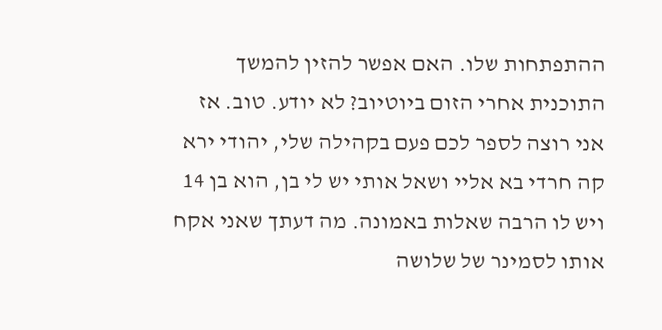ההתפתחות שלו. האם אפשר להזין להמשך התוכנית אחרי הזום ביוטיוב? לא יודע. טוב. אז אני רוצה לספר לכם פעם בקהילה שלי, יהודי ירא קה חרדי בא אליי ושאל אותי יש לי בן, הוא בן 14 ויש לו הרבה שאלות באמונה. מה דעתך שאני אקח אותו לסמינר של שלושה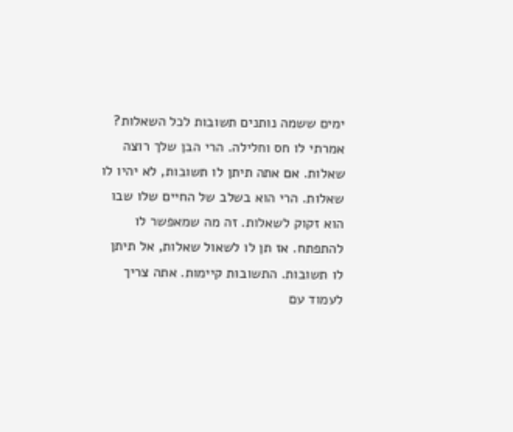ימים ששמה נותנים תשובות לכל השאלות? אמרתי לו חס וחלילה. הרי הבן שלך רוצה שאלות. אם אתה תיתן לו תשובות, לא יהיו לו שאלות. הרי הוא בשלב של החיים שלו שבו הוא זקוק לשאלות. זה מה שמאפשר לו להתפתח. אז תן לו לשאול שאלות, אל תיתן לו תשובות. התשובות קיימות. אתה צריך לעמוד עם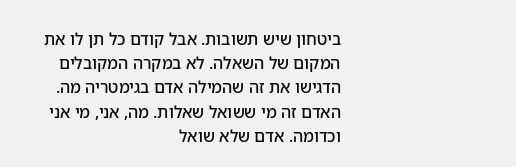ביטחון שיש תשובות. אבל קודם כל תן לו את המקום של השאלה. לא במקרה המקובלים הדגישו את זה שהמילה אדם בגימטריה מה. האדם זה מי ששואל שאלות. מה, אני, מי אני וכדומה. אדם שלא שואל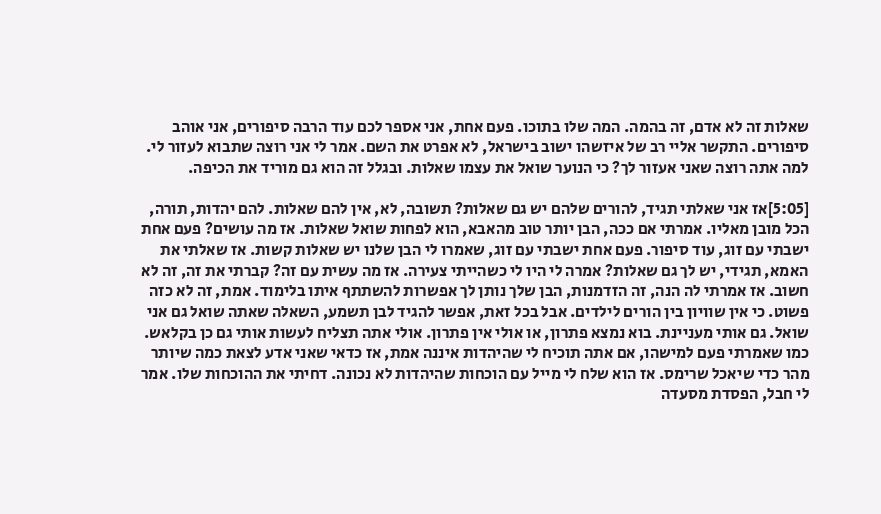שאלות זה לא אדם, זה בהמה. המה שלו בתוכו. פעם אחת, אני אספר לכם עוד הרבה סיפורים, אני אוהב סיפורים. התקשר אליי רב של איזשהו ישוב בישראל, לא אפרט את השם. אמר לי אני רוצה שתבוא לעזור לי. למה אתה רוצה שאני אעזור לך? כי הנוער שואל את עצמו שאלות. ובגלל זה הוא גם מוריד את הכיפה.

[5:05]אז אני שאלתי תגיד, להורים שלהם יש גם שאלות? תשובה, לא, אין להם שאלות. להם יהדות, תורה, הכל מובן מאליו. אמרתי אם ככה, הבן יותר טוב מהאבא, הוא לפחות שואל שאלות. אז מה עושים? פעם אחת ישבתי עם זוג, עוד סיפור. פעם אחת ישבתי עם זוג, שאמרו לי הבן שלנו יש שאלות קשות. אז שאלתי את האמא, תגידי, יש לך גם שאלות? אמרה לי היו לי כשהייתי צעירה. אז מה עשית עם זה? קברתי את זה, זה לא חשוב. אז אמרתי לה הנה, זה הזדמנות, הבן שלך נותן לך אפשרות להשתתף איתו בלימוד. אמת, זה לא כזה פשוט. כי אין שוויון בין הורים לילדים. אבל בכל זאת, אפשר להגיד לבן תשמע, השאלה שאתה שואל גם אני שואל. גם אותי מעניינת. בוא נמצא פתרון, או אולי אין פתרון. אולי אתה תצליח לעשות אותי גם כן בקלאש. כמו שאמרתי פעם למישהו, אם אתה תוכיח לי שהיהדות איננה אמת, אז כדאי שאני אדע לצאת כמה שיותר מהר כדי שיאכל שרימס. אז הוא שלח לי מייל עם הוכחות שהיהדות לא נכונה. דחיתי את ההוכחות שלו. אמר לי חבל, הפסדת מסעדה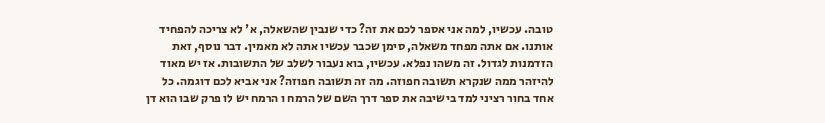טובה. עכשיו, למה אני אספר לכם את זה? כדי שנבין שהשאלה, א' לא צריכה להפחיד אותנו. אם אתה מפחד משאלה, סימן שכבר עכשיו אתה לא מאמין. דבר נוסף, זאת הזדמנות לגדול. זה משהו נפלא. עכשיו, בוא נעבור לשלב של התשובות. אז יש מאוד להיזהר ממה שנקרא תשובה חפוזה. מה זה תשובה חפוזה? אני אביא לכם דוגמה. כל אחד בחור רציני למד בישיבה את ספר דרך השם של הרמח ו הרמח יש לו פרק שבו הוא דן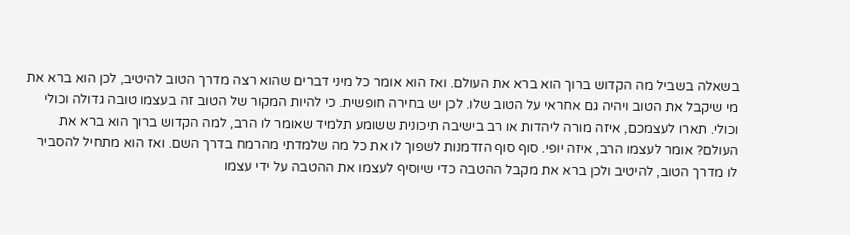בשאלה בשביל מה הקדוש ברוך הוא ברא את העולם. ואז הוא אומר כל מיני דברים שהוא רצה מדרך הטוב להיטיב, לכן הוא ברא את מי שיקבל את הטוב ויהיה גם אחראי על הטוב שלו. לכן יש בחירה חופשית. כי להיות המקור של הטוב זה בעצמו טובה גדולה וכולי וכולי. תארו לעצמכם, איזה מורה ליהדות או רב בישיבה תיכונית ששומע תלמיד שאומר לו הרב, למה הקדוש ברוך הוא ברא את העולם? אומר לעצמו הרב, איזה יופי. סוף סוף הזדמנות לשפוך לו את כל מה שלמדתי מהרמח בדרך השם. ואז הוא מתחיל להסביר לו מדרך הטוב, להיטיב ולכן ברא את מקבל ההטבה כדי שיוסיף לעצמו את ההטבה על ידי עצמו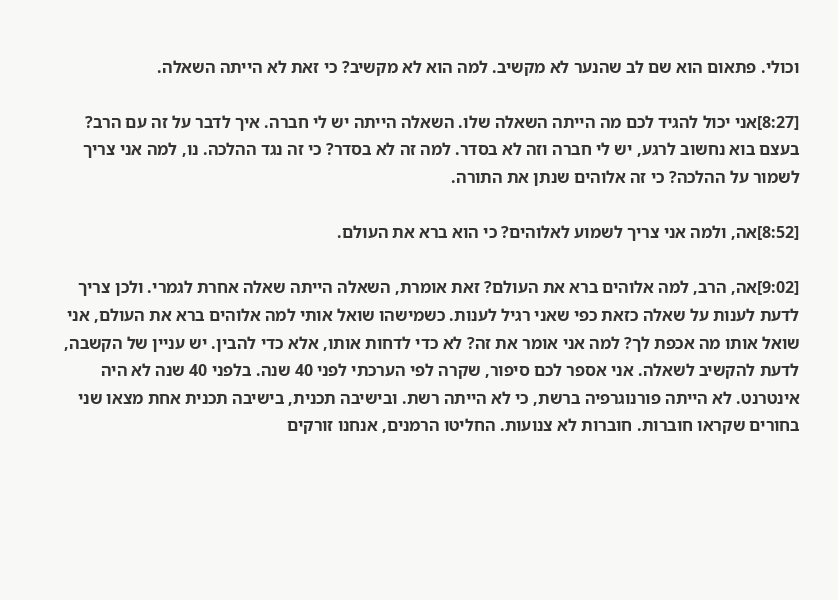וכולי. פתאום הוא שם לב שהנער לא מקשיב. למה הוא לא מקשיב? כי זאת לא הייתה השאלה.

[8:27]אני יכול להגיד לכם מה הייתה השאלה שלו. השאלה הייתה יש לי חברה. איך לדבר על זה עם הרב? בעצם בוא נחשוב לרגע, יש לי חברה וזה לא בסדר. למה זה לא בסדר? כי זה נגד ההלכה. נו, למה אני צריך לשמור על ההלכה? כי זה אלוהים שנתן את התורה.

[8:52]אה, ולמה אני צריך לשמוע לאלוהים? כי הוא ברא את העולם.

[9:02]אה, הרב, למה אלוהים ברא את העולם? זאת אומרת, השאלה הייתה שאלה אחרת לגמרי. ולכן צריך לדעת לענות על שאלה כזאת כפי שאני רגיל לענות. כשמישהו שואל אותי למה אלוהים ברא את העולם, אני שואל אותו מה אכפת לך? למה אני אומר את זה? לא כדי לדחות אותו, אלא כדי להבין. יש עניין של הקשבה, לדעת להקשיב לשאלה. אני אספר לכם סיפור, שקרה לפי הערכתי לפני 40 שנה. בלפני 40 שנה לא היה אינטרנט. לא הייתה פורנוגרפיה ברשת, כי לא הייתה רשת. ובישיבה תכנית, בישיבה תכנית אחת מצאו שני בחורים שקראו חוברות. חוברות לא צנועות. החליטו הרמנים, אנחנו זורקים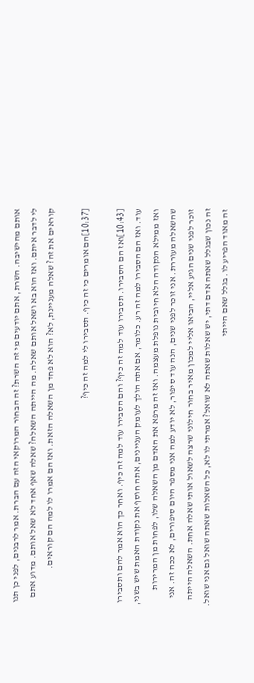אותם מהישיבה. השרת, אתם יודעים מי זה השרת? זה הבחור המרוקאי הזה עם הברת. אמר לרבנים, לפני כן תנו לי לדבר איתם. ואז הוא בא ושאל אותם שאלה. מה הייתה השאלה? שאלה שאף אחד לא שאל אותם. מדוע אתם קוראים את זה? שאלה מעניינת, לא? הוא לא פחד מן השאלה הזאת. ואז הם אמרו לו למה הם קוראים.

[10:37]הם אומרים כי זה כיף. תסבירו לי למה זה כיף?

[10:43]ואז הם הסבירו. תסבירו עוד למה זה כיף? והם הסבירו עוד למה זה כיף. ואחר כך הוא אמר להם ותסבירו עוד. ואז הם הסבירו למה זה רע. כלומר, אם אתה הולך לעומק העניינים, אתה חוסף את נקודת האמת שיש בשני, ואז ממילא הנקודה הלא חיובית נופלת מעצמה. ואז זה מרפא את האדם מן השאלה שלו, לפחות מן המרירות שהשאלה מעוררת. אני זוכר לפני שנים, הנה עוד סיפור, לא יודע למה אני מספר היום סיפורים, לא ככה זה. אני זוכר לפני שנים הגיע אליי, הביאו אליי למכון מאיר בחור חילוני שרצה לשאול אותי שאלה אחת. השאלה הייתה זה נכון שבגלל שאתה אדם דתי, יש שאלות שאתה לא שואל? אמרתי לו לא, כל השאלות שאתה שואל גם אני שואל. זה מאוד הפריע לו. בגלל שאם הייתי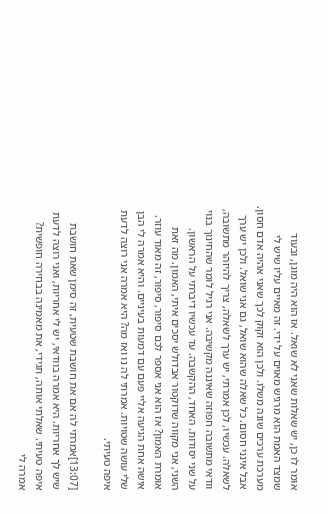אומר לו כן, יש שאלות שאני לא שואל. אז הוא היה מוגן, ובעוד שמצד האמת הוא מרגיש מאוים על ידי. זה מאיים עליו שיש לי מערכת ערכים שונה משלו. ולכן הוא זקוק לכך שאני אהיה אדם חסון. אבל אינני חסום. כל שאלה שהוא שואל, גם אני שואל. ולכן יש ערך לשאלה. עכשיו, לכן אמרתי, יש ערך לשאלה, צריך להיזהר מתשובה, וודאי מתשובה חפוזה שאיננה מקשיבה. אני רגיל לומר שהחינוך בנוי על שני יסודות. האחד, ההקשבה. עד עכשיו דיברתי על הראשון. השני, אני מקווה שדוקטור אבדולש יסכים איתי, האמון. מה זאת אומרת האמון? אז הוא אני אספר לכם סיפור, סיפור, זה מאוד עוזר. אישה אחת הגיעה אליי פעם עם דמעות בעיניים. והיא אמרה לי הבן שלי עושה שטויות. אמרתי לה נו ואז מה? היא אמרה אני רוצה לדעת איפה טעיתי.

[13:07]אמרתי לה אם את חושבת שטעית, זה סימן שאת חושבת שיש לך אחריות. היא אמרה בוודאי, יש לי אחריות, ואני רוצה לדעת איפה טעיתי. שאלתי אותה, תגידי, את מאמינה בבחירה חופשית? אמרה לי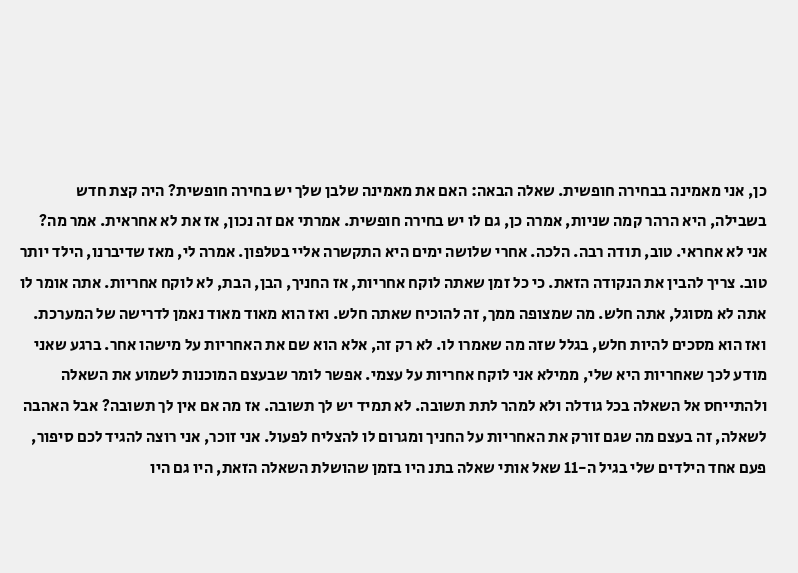כן, אני מאמינה בבחירה חופשית. שאלה הבאה: האם את מאמינה שלבן שלך יש בחירה חופשית? היה קצת חדש בשבילה, היא הרהר קמה שניות, אמרה כן, גם לו יש בחירה חופשית. אמרתי אם זה נכון, אז את לא אחראית. אמר מה? אני לא אחראי. טוב, תודה רבה. הלכה. אחרי שלושה ימים היא התקשרה אליי בטלפון. אמרה לי, מאז שדיברנו, הילד יותר טוב. צריך להבין את הנקודה הזאת. כי כל זמן שאתה לוקח אחריות, אז החניך, הבן, הבת, לא לוקח אחריות. אתה אומר לו אתה לא מסוגל, אתה חלש. מה שמצופה ממך, זה להוכיח שאתה חלש. ואז הוא מאוד מאוד נאמן לדרישה של המערכת. ואז הוא מסכים להיות חלש, בגלל שזה מה שאמרו לו. לא רק זה, אלא הוא שם את האחריות על מישהו אחר. ברגע שאני מודע לכך שאחריות היא שלי, ממילא אני לוקח אחריות על עצמי. אפשר לומר שבעצם המוכנות לשמוע את השאלה ולהתייחס אל השאלה בכל גודלה ולא למהר לתת תשובה. לא תמיד יש לך תשובה. אז מה אם אין לך תשובה? אבל האהבה לשאלה, זה בעצם מה שגם זורק את האחריות על החניך ומגרום לו להצליח לפעול. אני זוכר, אני רוצה להגיד לכם סיפור, פעם אחד הילדים שלי בגיל ה-11 שאל אותי שאלה בתנ היו בזמן שהושלת השאלה הזאת, היו גם היו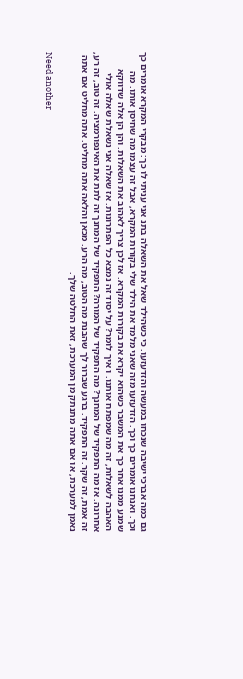גם כמה אברכי ישיבה שנכחו במעשה והזדעזעו. כי כשהילד שאל את השאלה בתנ אני עניתי לו כך: מבקרי המקרא אומרים כך וכך. ואנחנו אומרים כך וכך. הזדעזעו מזה שאני מלמד את הילד שלי בקורות המקרא, אבל זה עצמו מה שחיסן אותו. מה שמנע ממנו אחר כך את המשבר כשהוא יקרא את בקורות המקרא. אז לכן צריך לאהוב את השאלות. והן הן אלה שדווקא האהבה לשאלות, זה מה שמפתח אותנו. ו איך לומר? על יסוד זה נמצא כל הפתרונות. אז שאלה אני נשאלת שאלה אולי אחרונה. אז מה התפקיד של המחנך? מה התפקיד של המורה? התפקיד של המחנך זה לתת את האינפורמציה. זה טוב, זה רע, זה אמת, זה שקר. זה התפקיד. ברגע שברור לך שהבנת מה הטוב, מה הרע. מכאן והלאה אתה מחליט. אתה מחליט אם אתה נאמן למערכת, או אם אתה מתנתק מן המערכת, זאת החלטה שלך.

Need another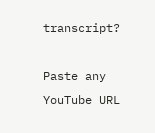transcript?

Paste any YouTube URL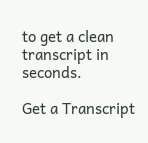to get a clean transcript in seconds.

Get a Transcript